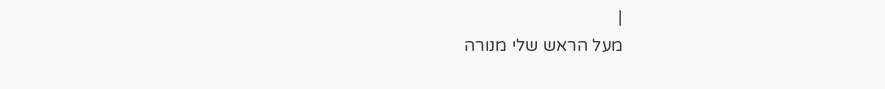|
מעל הראש שלי מנורה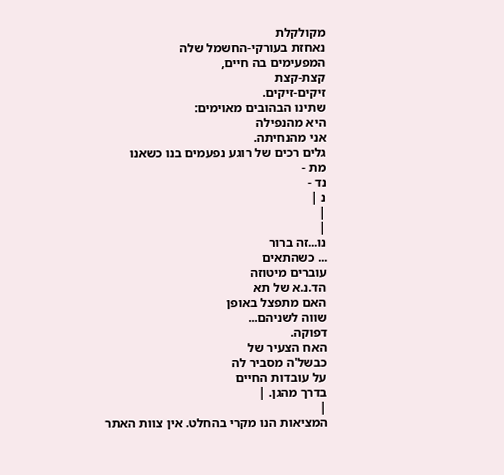מקולקלת
נאחזת בעורקי-החשמל שלה
המפעימים בה חיים,
קצת-קצת
זיקים-זיקים.
שתינו הבהובים מאוימים:
היא מהנפילה
אני מהנחיתה.
גלים רכים של רוגע נפעמים בנו כשאנו
מת -
נד -
נ |
|
|
נו...זה ברור
... כשהתאים
עוברים מיטוזה
הד.נ.א של תא
האם מתפצל באופן
שווה לשניהם...
דפוקה.
האח הצעיר של
כבשל'ה מסביר לה
על עובדות החיים
בדרך מהגן. |
|
המציאות הנו מקרי בהחלט. אין צוות האתר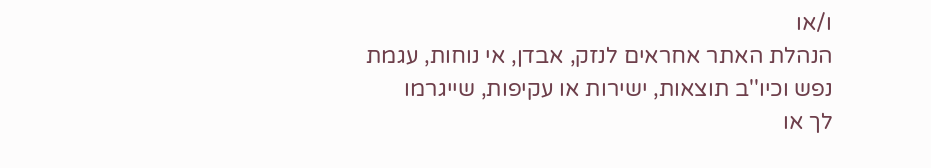ו/או
הנהלת האתר אחראים לנזק, אבדן, אי נוחות, עגמת
נפש וכיו''ב תוצאות, ישירות או עקיפות, שייגרמו
לך או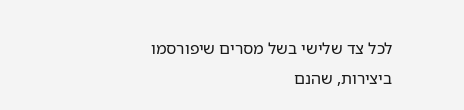לכל צד שלישי בשל מסרים שיפורסמו
ביצירות, שהנם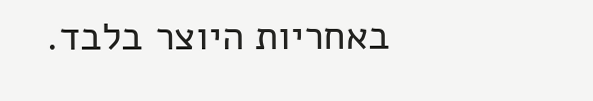באחריות היוצר בלבד.